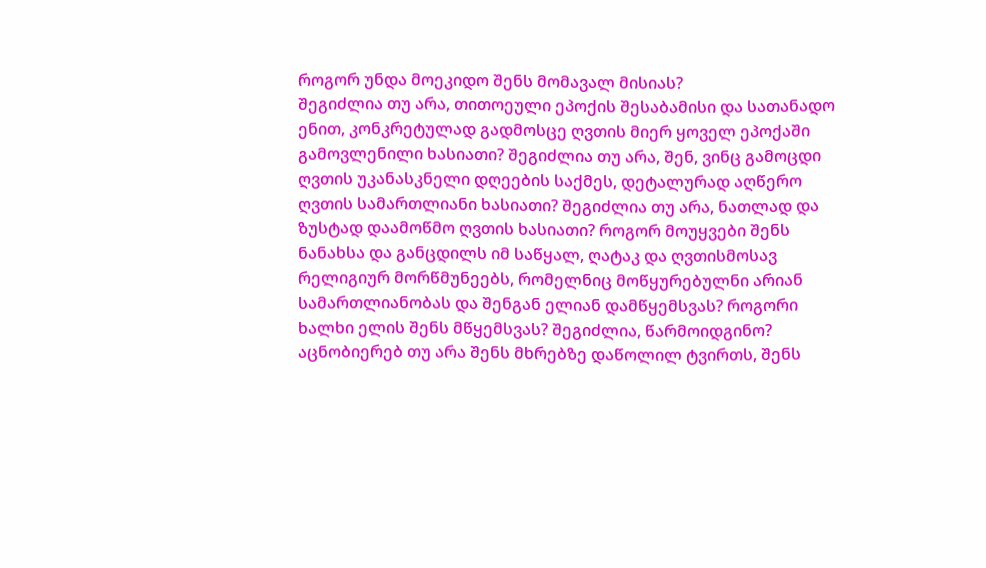როგორ უნდა მოეკიდო შენს მომავალ მისიას?
შეგიძლია თუ არა, თითოეული ეპოქის შესაბამისი და სათანადო ენით, კონკრეტულად გადმოსცე ღვთის მიერ ყოველ ეპოქაში გამოვლენილი ხასიათი? შეგიძლია თუ არა, შენ, ვინც გამოცდი ღვთის უკანასკნელი დღეების საქმეს, დეტალურად აღწერო ღვთის სამართლიანი ხასიათი? შეგიძლია თუ არა, ნათლად და ზუსტად დაამოწმო ღვთის ხასიათი? როგორ მოუყვები შენს ნანახსა და განცდილს იმ საწყალ, ღატაკ და ღვთისმოსავ რელიგიურ მორწმუნეებს, რომელნიც მოწყურებულნი არიან სამართლიანობას და შენგან ელიან დამწყემსვას? როგორი ხალხი ელის შენს მწყემსვას? შეგიძლია, წარმოიდგინო? აცნობიერებ თუ არა შენს მხრებზე დაწოლილ ტვირთს, შენს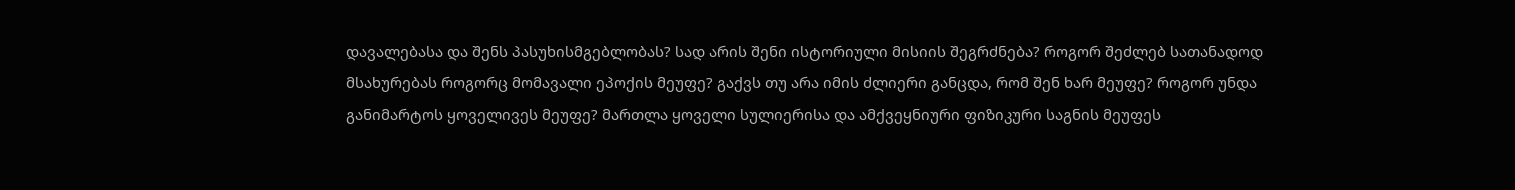დავალებასა და შენს პასუხისმგებლობას? სად არის შენი ისტორიული მისიის შეგრძნება? როგორ შეძლებ სათანადოდ მსახურებას როგორც მომავალი ეპოქის მეუფე? გაქვს თუ არა იმის ძლიერი განცდა, რომ შენ ხარ მეუფე? როგორ უნდა განიმარტოს ყოველივეს მეუფე? მართლა ყოველი სულიერისა და ამქვეყნიური ფიზიკური საგნის მეუფეს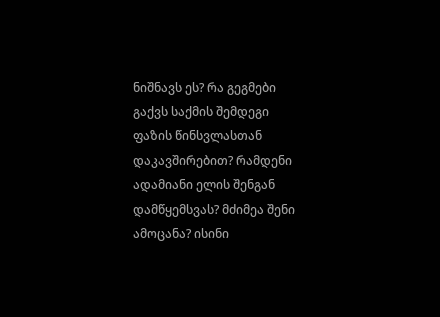ნიშნავს ეს? რა გეგმები გაქვს საქმის შემდეგი ფაზის წინსვლასთან დაკავშირებით? რამდენი ადამიანი ელის შენგან დამწყემსვას? მძიმეა შენი ამოცანა? ისინი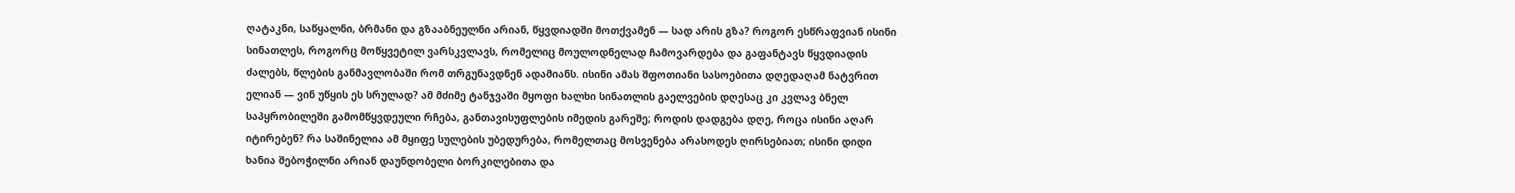ღატაკნი, საწყალნი, ბრმანი და გზააბნეულნი არიან, წყვდიადში მოთქვამენ — სად არის გზა? როგორ ესწრაფვიან ისინი სინათლეს, როგორც მოწყვეტილ ვარსკვლავს, რომელიც მოულოდნელად ჩამოვარდება და გაფანტავს წყვდიადის ძალებს, წლების განმავლობაში რომ თრგუნავდნენ ადამიანს. ისინი ამას შფოთიანი სასოებითა დღედაღამ ნატვრით ელიან — ვინ უწყის ეს სრულად? ამ მძიმე ტანჯვაში მყოფი ხალხი სინათლის გაელვების დღესაც კი კვლავ ბნელ საპყრობილეში გამომწყვდეული რჩება, განთავისუფლების იმედის გარეშე; როდის დადგება დღე, როცა ისინი აღარ იტირებენ? რა საშინელია ამ მყიფე სულების უბედურება, რომელთაც მოსვენება არასოდეს ღირსებიათ; ისინი დიდი ხანია შებოჭილნი არიან დაუნდობელი ბორკილებითა და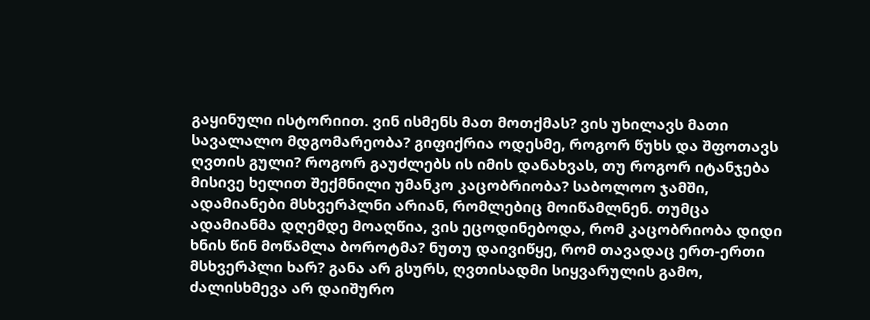გაყინული ისტორიით. ვინ ისმენს მათ მოთქმას? ვის უხილავს მათი სავალალო მდგომარეობა? გიფიქრია ოდესმე, როგორ წუხს და შფოთავს ღვთის გული? როგორ გაუძლებს ის იმის დანახვას, თუ როგორ იტანჯება მისივე ხელით შექმნილი უმანკო კაცობრიობა? საბოლოო ჯამში, ადამიანები მსხვერპლნი არიან, რომლებიც მოიწამლნენ. თუმცა ადამიანმა დღემდე მოაღწია, ვის ეცოდინებოდა, რომ კაცობრიობა დიდი ხნის წინ მოწამლა ბოროტმა? ნუთუ დაივიწყე, რომ თავადაც ერთ-ერთი მსხვერპლი ხარ? განა არ გსურს, ღვთისადმი სიყვარულის გამო, ძალისხმევა არ დაიშურო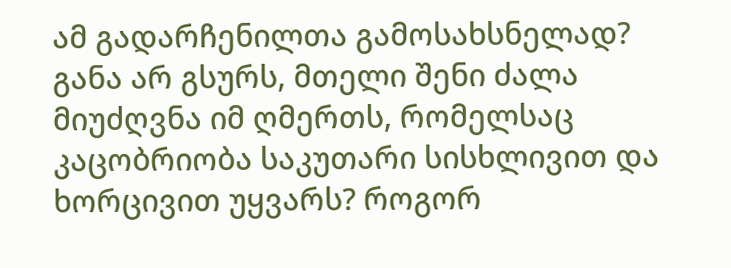ამ გადარჩენილთა გამოსახსნელად? განა არ გსურს, მთელი შენი ძალა მიუძღვნა იმ ღმერთს, რომელსაც კაცობრიობა საკუთარი სისხლივით და ხორცივით უყვარს? როგორ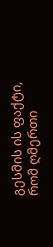გესმის ის ფაქტი, რომ ღმერთი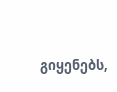გიყენებს,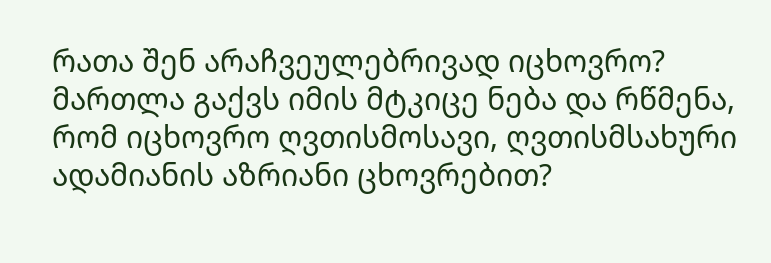რათა შენ არაჩვეულებრივად იცხოვრო? მართლა გაქვს იმის მტკიცე ნება და რწმენა, რომ იცხოვრო ღვთისმოსავი, ღვთისმსახური ადამიანის აზრიანი ცხოვრებით?